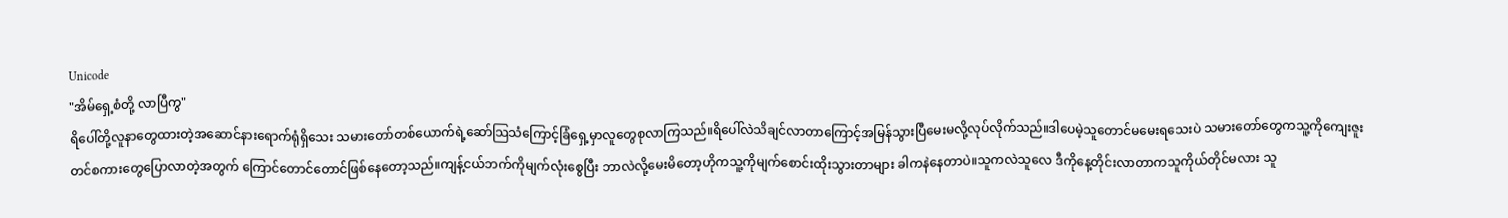Unicode
"အိမ်ရှေ့စံတို့ လာပြီကွ"
ရိပေါ်တို့လူနာတွေထားတဲ့အဆောင်နားရောက်ရုံရှိသေး သမားတော်တစ်ယောက်ရဲ့ဆော်သြသံကြောင့်ခြံရှေ့မှာလူတွေစုလာကြသည်။ရိပေါ်လဲသိချင်လာတာကြောင့်အမြန်သွားပြီမေးမလို့လုပ်လိုက်သည်။ဒါပေမဲ့သူတောင်မမေးရသေးပဲ သမားတော်တွေကသူ့ကိုကျေးဇူးတင်စကားတွေပြောလာတဲ့အတွက် ကြောင်တောင်တောင်ဖြစ်နေတော့သည်။ကျန့်ငယ်ဘက်ကိုမျက်လုံးစွေပြီး ဘာလဲလို့မေးမိတော့ဟိုကသူ့ကိုမျက်စောင်းထိုးသွားတာများ ခါကနဲနေတာပဲ။သူကလဲသူလေ ဒီကိုနေ့တိုင်းလာတာကသူကိုယ်တိုင်မလား သူ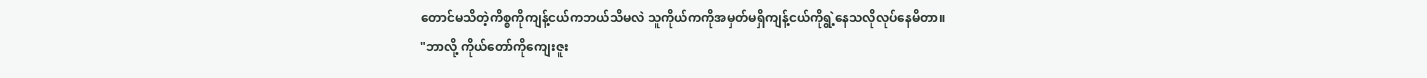တောင်မသိတဲ့ကိစ္စကိုကျန့်ငယ်ကဘယ်သိမလဲ သူကိုယ်ကကိုအမှတ်မရှိကျန့်ငယ်ကိုရွဲ့နေသလိုလုပ်နေမိတာ။
"ဘာလို့ ကိုယ်တော်ကိုကျေးဇူး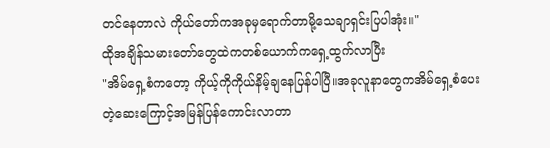တင်နေတာလဲ ကိုယ်တော်ကအခုမှရောက်တာမို့သေချာရှင်းပြပါအုံး။"
ထိုအချိန်သမားတော်တွေထဲကတစ်ယောက်ကရှေ့ထွက်လာပြီး
"အိမ်ရှေ့စံကတော့ ကိုယ့်ကိုကိုယ်နိမ့်ချနေပြန်ပါပြီ။အခုလူနာတွေကအိမ်ရှေ့စံပေးတဲ့ဆေးကြောင့်အမြန်ပြန်ကောင်းလာတာ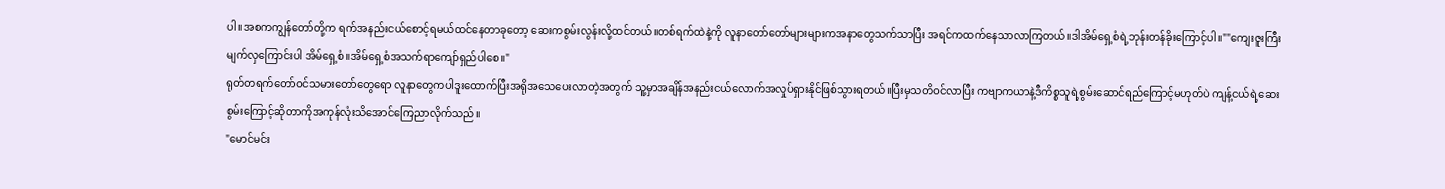ပါ။အစကကျွန်တော်တို့က ရက်အနည်းငယ်စောင့်ရမယ်ထင်နေတာခုတော့ ဆေးကစွမ်းလွန်းလို့ထင်တယ်။တစ်ရက်ထဲနဲ့ကို လူနာတော်တော်များများကအနာတွေသက်သာပြီး အရင်ကထက်နေသာလာကြတယ်။ဒါအိမ်ရှေ့စံရဲ့ဘုန်းတန်ခိုးကြောင့်ပါ။""ကျေးဇူးကြီးမျက်လှကြောင်းပါ အိမ်ရှေ့စံ။အိမ်ရှေ့စံအသက်ရာကျော်ရှည်ပါစေ။"
ရုတ်တရက်တော်ဝင်သမားတော်တွေရော လူနာတွေကပါဒူးထောက်ပြီးအရိုအသေပေးလာတဲ့အတွက် သူ့မှာအချိန်အနည်းငယ်လောက်အလှုပ်ရှားနိုင်ဖြစ်သွားရတယ်။ပြီးမှသတိဝင်လာပြီး ကဗျာကယာနဲ့ဒီကိစ္စသူရဲ့စွမ်းဆောင်ရည်ကြောင့်မဟုတ်ပဲ ကျန့်ငယ်ရဲ့ဆေးစွမ်းကြောင့်ဆိုတာကိုအကုန်လုံးသိအောင်ကြေညာလိုက်သည်။
"မောင်မင်း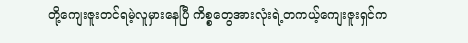တို့ကျေးဇူးတင်ရမဲ့လူမှားနေပြီ ကိစ္စတွေအားလုံးရဲ့တကယ့်ကျေးဇူးရှင်က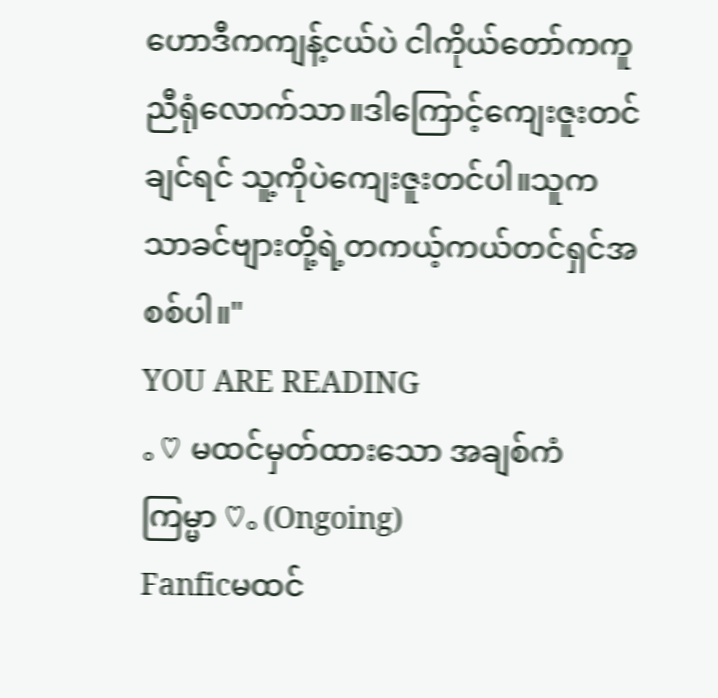ဟောဒီကကျန့်ငယ်ပဲ ငါကိုယ်တော်ကကူညီရုံလောက်သာ။ဒါကြောင့်ကျေးဇူးတင်ချင်ရင် သူ့ကိုပဲကျေးဇူးတင်ပါ။သူကသာခင်ဗျားတို့ရဲ့တကယ့်ကယ်တင်ရှင်အစစ်ပါ။"
YOU ARE READING
。♡ မထင်မှတ်ထားသော အချစ်ကံကြမ္မာ ♡。(Ongoing)
Fanficမထင်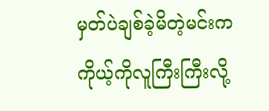မှတ်ပဲချစ်ခဲ့မိတဲ့မင်းက ကိုယ့်ကိုလူကြီးကြီးလို့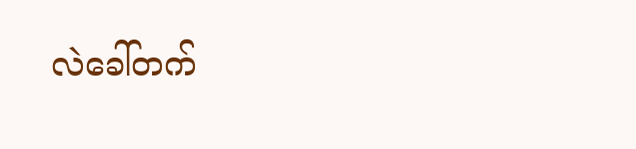လဲခေါ်တက်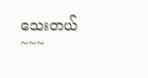သေးတယ်~~~